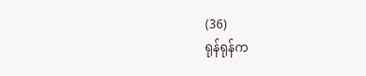(36)
ရုန်ရုန်က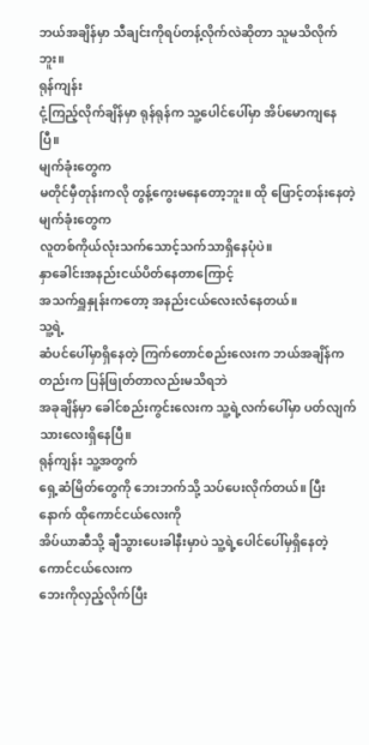ဘယ်အချိန်မှာ သီချင်းကိုရပ်တန့်လိုက်လဲဆိုတာ သူမသိလိုက်ဘူး။
ရုန်ကျန်း
ငုံ့ကြည့်လိုက်ချိန်မှာ ရုန်ရုန်က သူ့ပေါင်ပေါ်မှာ အိပ်မောကျနေပြီ။
မျက်ခုံးတွေက
မတိုင်မှီတုန်းကလို တွန့်ကွေးမနေတော့ဘူး။ ထို ဖြောင့်တန်းနေတဲ့မျက်ခုံးတွေက
လူတစ်ကိုယ်လုံးသက်သောင့်သက်သာရှိနေပုံပဲ။
နှာခေါင်းအနည်းငယ်ပိတ်နေတာကြောင့်
အသက်ရှူနှုန်းကတော့ အနည်းငယ်လေးလံနေတယ်။
သူ့ရဲ့
ဆံပင်ပေါ်မှာရှိနေတဲ့ ကြက်တောင်စည်းလေးက ဘယ်အချိန်ကတည်းက ပြန်ဖြုတ်တာလည်းမသိရဘဲ
အခုချိန်မှာ ခေါင်စည်းကွင်းလေးက သူ့ရဲ့လက်ပေါ်မှာ ပတ်လျက်သားလေးရှိနေပြီ။
ရုန်ကျန်း သူ့အတွက်
ရှေ့ဆံမြိတ်တွေကို ဘေးဘက်သို့ သပ်ပေးလိုက်တယ်။ ပြီးနောက် ထိုကောင်ငယ်လေးကို
အိပ်ယာဆီသို့ ချီသွားပေးခါနီးမှာပဲ သူ့ရဲ့ပေါင်ပေါ်မှရှိနေတဲ့ ကောင်ငယ်လေးက
ဘေးကိုလှည့်လိုက်ပြီး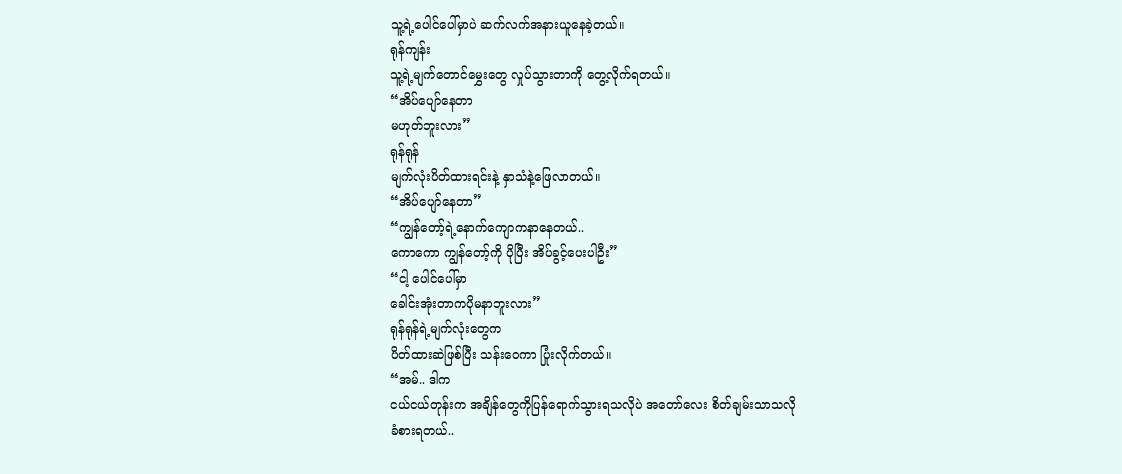သူ့ရဲ့ပေါင်ပေါ်မှာပဲ ဆက်လက်အနားယူနေခဲ့တယ်။
ရုန်ကျန်း
သူ့ရဲ့မျက်တောင်မွှေးတွေ လှုပ်သွားတာကို တွေ့လိုက်ရတယ်။
“အိပ်ပျော်နေတာ
မဟုတ်ဘူးလား”
ရုန်ရုန်
မျက်လုံးပိတ်ထားရင်းနဲ့ နှာသံနဲ့ဖြေလာတယ်။
“အိပ်ပျော်နေတာ”
“ကျွန်တော့်ရဲ့နောက်ကျောကနာနေတယ်..
ကောကော ကျွန်တော့်ကို ပိုပြီး အိပ်ခွင့်ပေးပါဦး”
“ငါ့ ပေါင်ပေါ်မှာ
ခေါင်းအုံးတာကပိုမနာဘူးလား”
ရုန်ရုန်ရဲ့မျက်လုံးတွေက
ပိတ်ထားဆဲဖြစ်ပြီး သန်းဝေကာ ပြုံးလိုက်တယ်။
“အမ်.. ဒါက
ငယ်ငယ်တုန်းက အချိန်တွေကိုပြန်ရောက်သွားရသလိုပဲ အတော်လေး စိတ်ချမ်းသာသလို
ခံစားရတယ်..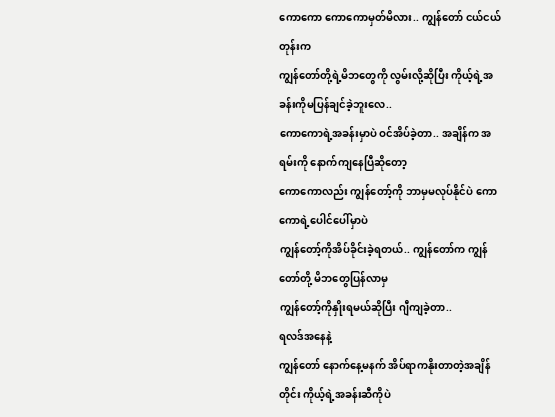ကောကော ကောကောမှတ်မိလား.. ကျွန်တော် ငယ်ငယ်တုန်းက
ကျွန်တော်တို့ရဲ့မိဘတွေကို လွမ်းလို့ဆိုပြီး ကိုယ့်ရဲ့အခန်းကိုမပြန်ချင်ခဲ့ဘူးလေ..
ကောကောရဲ့အခန်းမှာပဲ ဝင်အိပ်ခဲ့တာ.. အချိန်က အရမ်းကို နောက်ကျနေပြီဆိုတော့
ကောကောလည်း ကျွန်တော့်ကို ဘာမှမလုပ်နိုင်ပဲ ကောကောရဲ့ပေါင်ပေါ်မှာပဲ
ကျွန်တော့်ကိုအိပ်ခိုင်းခဲ့ရတယ်.. ကျွန်တော်က ကျွန်တော်တို့ မိဘတွေပြန်လာမှ
ကျွန်တော့်ကိုနှိုးရမယ်ဆိုပြီး ဂျီကျခဲ့တာ..
ရလဒ်အနေနဲ့
ကျွန်တော် နောက်နေ့မနက် အိပ်ရာကနိုးတာတဲ့အချိန်တိုင်း ကိုယ့်ရဲ့အခန်းဆီကိုပဲ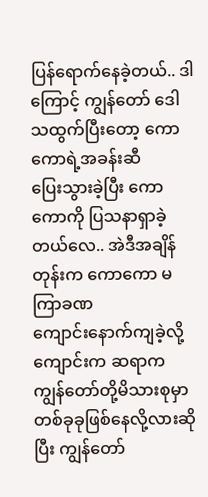ပြန်ရောက်နေခဲ့တယ်.. ဒါကြောင့် ကျွန်တော် ဒေါသထွက်ပြီးတော့ ကောကောရဲ့အခန်းဆီ
ပြေးသွားခဲ့ပြီး ကောကောကို ပြသနာရှာခဲ့တယ်လေ.. အဲဒီအချိန်တုန်းက ကောကော မကြာခဏ
ကျောင်းနောက်ကျခဲ့လို့ ကျောင်းက ဆရာက ကျွန်တော်တို့မိသားစုမှာ
တစ်ခုခုဖြစ်နေလို့လားဆိုပြီး ကျွန်တော်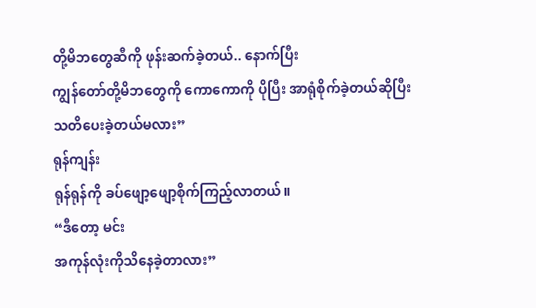တို့မိဘတွေဆီကို ဖုန်းဆက်ခဲ့တယ်.. နောက်ပြီး
ကျွန်တော်တို့မိဘတွေကို ကောကောကို ပိုပြီး အာရုံစိုက်ခဲ့တယ်ဆိုပြီး
သတိပေးခဲ့တယ်မလား”
ရုန်ကျန်း
ရုန်ရုန်ကို ခပ်ဖျော့ဖျော့စိုက်ကြည့်လာတယ်။
“ဒီတော့ မင်း
အကုန်လုံးကိုသိနေခဲ့တာလား”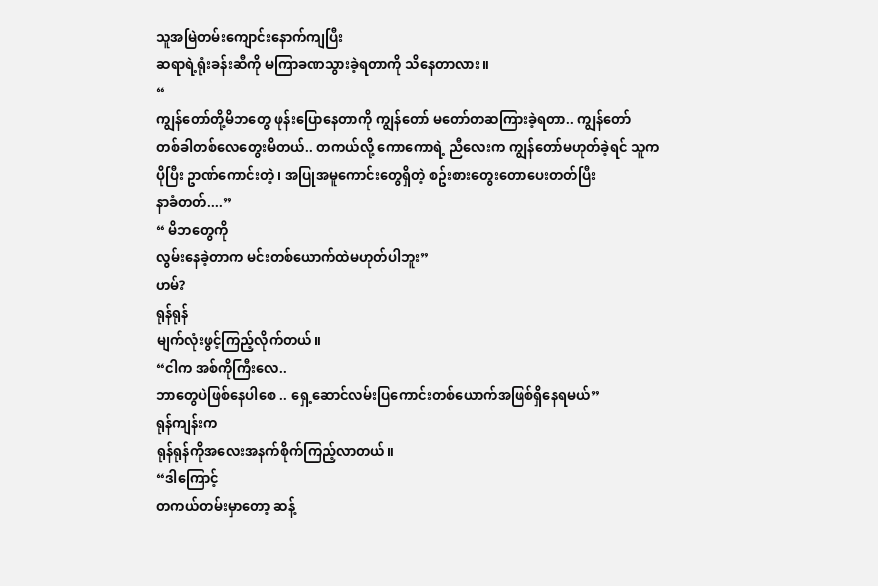သူအမြဲတမ်းကျောင်းနောက်ကျပြီး
ဆရာရဲ့ရုံးခန်းဆီကို မကြာခဏသွားခဲ့ရတာကို သိနေတာလား။
“
ကျွန်တော်တို့မိဘတွေ ဖုန်းပြောနေတာကို ကျွန်တော် မတော်တဆကြားခဲ့ရတာ.. ကျွန်တော်
တစ်ခါတစ်လေတွေးမိတယ်.. တကယ်လို့ ကောကောရဲ့ ညီလေးက ကျွန်တော်မဟုတ်ခဲ့ရင် သူက
ပိုပြီး ဥာဏ်ကောင်းတဲ့၊ အပြုအမူကောင်းတွေရှိတဲ့ စဥ်းစားတွေးတောပေးတတ်ပြီး
နာခံတတ်....”
“ မိဘတွေကို
လွမ်းနေခဲ့တာက မင်းတစ်ယောက်ထဲမဟုတ်ပါဘူး”
ဟမ်?
ရုန်ရုန်
မျက်လုံးဖွင့်ကြည့်လိုက်တယ်။
“ငါက အစ်ကိုကြီးလေ..
ဘာတွေပဲဖြစ်နေပါစေ .. ရှေ့ဆောင်လမ်းပြကောင်းတစ်ယောက်အဖြစ်ရှိနေရမယ်”
ရုန်ကျန်းက
ရုန်ရုန်ကိုအလေးအနက်စိုက်ကြည့်လာတယ်။
“ဒါကြောင့်
တကယ်တမ်းမှာတော့ ဆန့်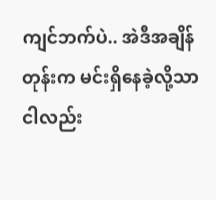ကျင်ဘက်ပဲ.. အဲဒီအချိန်တုန်းက မင်းရှိနေခဲ့လို့သာ ငါလည်း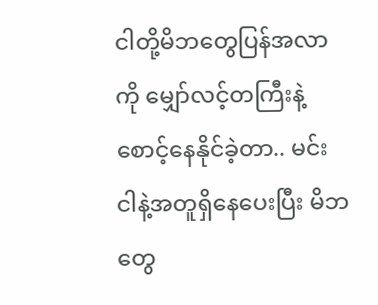ငါတို့မိဘတွေပြန်အလာကို မျှော်လင့်တကြီးနဲ့ စောင့်နေနိုင်ခဲ့တာ.. မင်း
ငါနဲ့အတူရှိနေပေးပြီး မိဘတွေ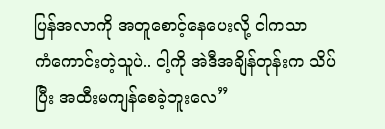ပြန်အလာကို အတူစောင့်နေပေးလို့ ငါကသာ
ကံကောင်းတဲ့သူပဲ.. ငါ့ကို အဲဒီအချိန်တုန်းက သိပ်ပြီး အထီးမကျန်စေခဲ့ဘူးလေ”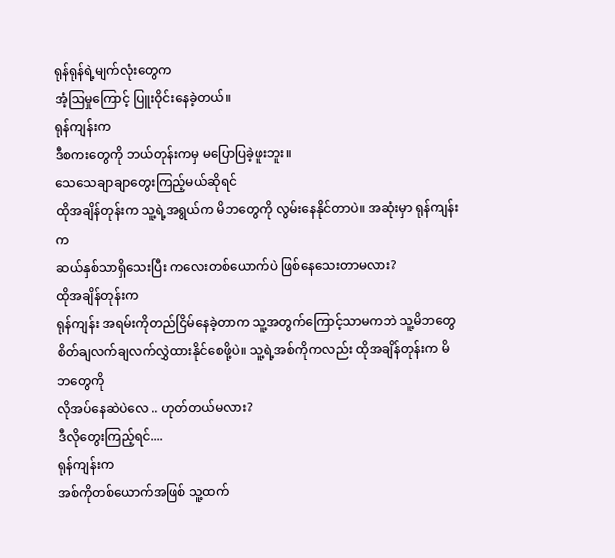ရုန်ရုန်ရဲ့မျက်လုံးတွေက
အံ့ဩမှုကြောင့် ပြူးဝိုင်းနေခဲ့တယ်။
ရုန်ကျန်းက
ဒီစကးတွေကို ဘယ်တုန်းကမှ မပြောပြခဲ့ဖူးဘူး။
သေသေချာချာတွေးကြည့်မယ်ဆိုရင်
ထိုအချိန်တုန်းက သူ့ရဲ့အရွယ်က မိဘတွေကို လွမ်းနေနိုင်တာပဲ။ အဆုံးမှာ ရုန်ကျန်းက
ဆယ်နှစ်သာရှိသေးပြီး ကလေးတစ်ယောက်ပဲ ဖြစ်နေသေးတာမလား?
ထိုအချိန်တုန်းက
ရုန်ကျန်း အရမ်းကိုတည်ငြိမ်နေခဲ့တာက သူ့အတွက်ကြောင့်သာမကဘဲ သူ့မိဘတွေ
စိတ်ချလက်ချလက်လွှဲထားနိုင်စေဖို့ပဲ။ သူ့ရဲ့အစ်ကိုကလည်း ထိုအချိန်တုန်းက မိဘတွေကို
လိုအပ်နေဆဲပဲလေ .. ဟုတ်တယ်မလား?
ဒီလိုတွေးကြည့်ရင်....
ရုန်ကျန်းက
အစ်ကိုတစ်ယောက်အဖြစ် သူ့ထက်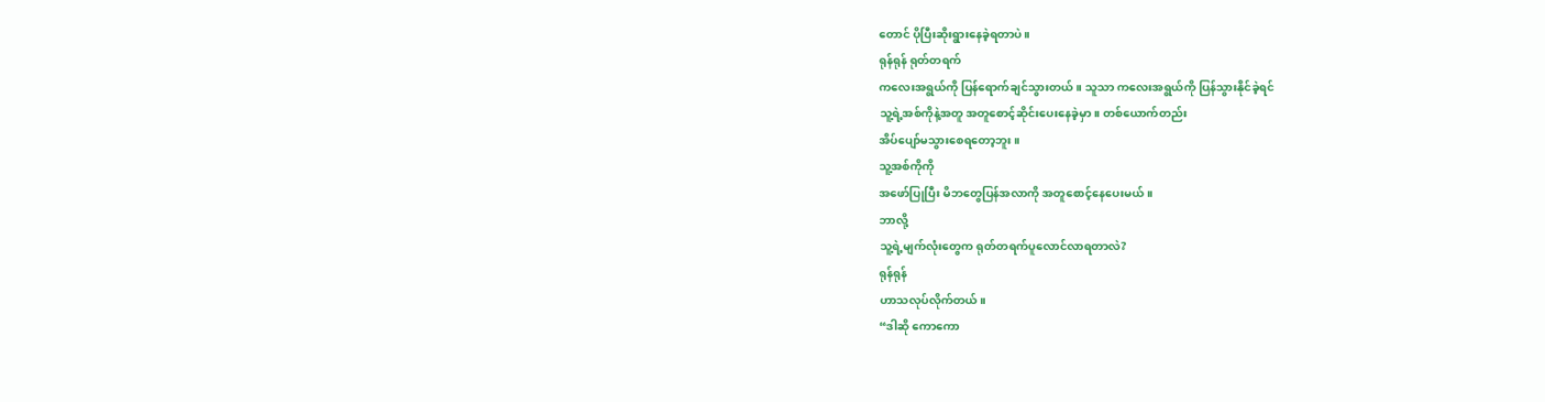တောင် ပိုပြီးဆိုးရွားနေခဲ့ရတာပဲ။
ရုန်ရုန် ရုတ်တရက်
ကလေးအရွယ်ကို ပြန်ရောက်ချင်သွားတယ်။ သူသာ ကလေးအရွယ်ကို ပြန်သွားနိုင်ခဲ့ရင်
သူ့ရဲ့အစ်ကိုနဲ့အတူ အတူစောင့်ဆိုင်းပေးနေခဲ့မှာ။ တစ်ယောက်တည်း
အိပ်ပျော်မသွားစေရတော့ဘူး။
သူ့အစ်ကိုကို
အဖော်ပြုပြီး မိဘတွေပြန်အလာကို အတူစောင့်နေပေးမယ်။
ဘာလို့
သူ့ရဲ့မျက်လုံးတွေက ရုတ်တရက်ပူလောင်လာရတာလဲ?
ရုန်ရုန်
ဟာသလုပ်လိုက်တယ်။
“ဒါဆို ကောကော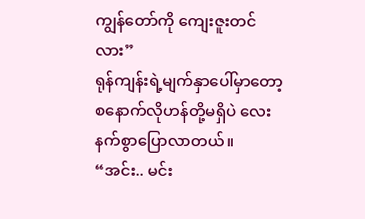ကျွန်တော်ကို ကျေးဇူးတင်လား”
ရုန်ကျန်းရဲ့မျက်နှာပေါ်မှာတော့
စနောက်လိုဟန်တို့မရှိပဲ လေးနက်စွာပြောလာတယ်။
“အင်း.. မင်း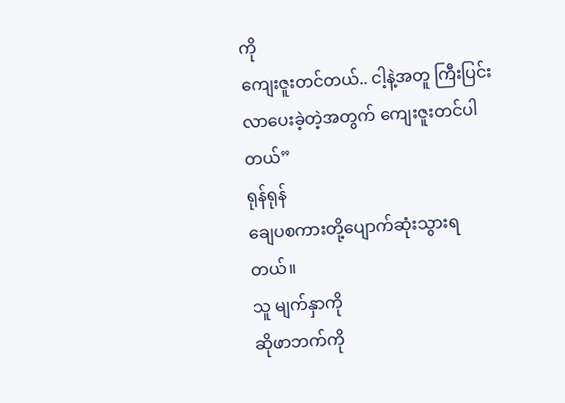ကို
ကျေးဇူးတင်တယ်.. ငါ့နဲ့အတူ ကြီးပြင်းလာပေးခဲ့တဲ့အတွက် ကျေးဇူးတင်ပါတယ်”
ရုန်ရုန်
ချေပစကားတို့ပျောက်ဆုံးသွားရတယ်။
သူ မျက်နှာကို
ဆိုဖာဘက်ကို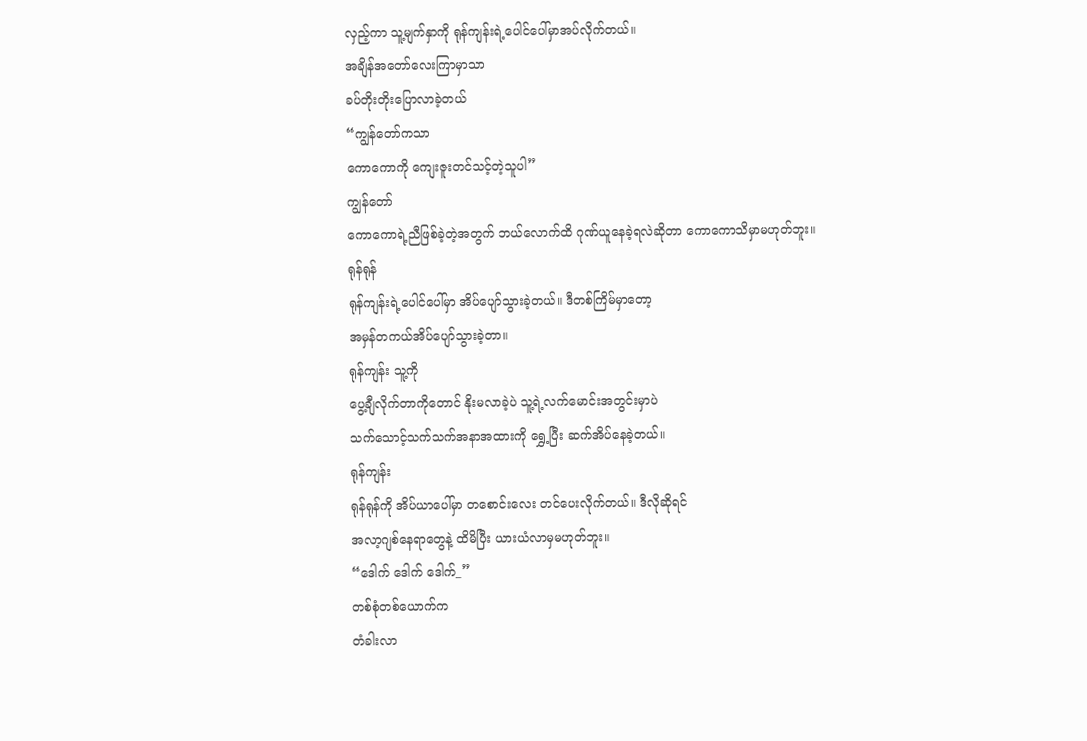လှည့်ကာ သူ့မျက်နှာကို ရုန်ကျန်းရဲ့ပေါင်ပေါ်မှာအပ်လိုက်တယ်။
အချိန်အတော်လေးကြာမှာသာ
ခပ်တိုးတိုးပြောလာခဲ့တယ်
“ကျွန်တော်ကသာ
ကောကောကို ကျေးဇူးတင်သင့်တဲ့သူပါ”
ကျွန်တော်
ကောကောရဲ့ညီဖြစ်ခဲ့တဲ့အတွက် ဘယ်လောက်ထိ ဂုဏ်ယူနေခဲ့ရလဲဆိုတာ ကောကောသိမှာမဟုတ်ဘူး။
ရုန်ရုန်
ရုန်ကျန်းရဲ့ပေါင်ပေါ်မှာ အိပ်ပျော်သွားခဲ့တယ်။ ဒီတစ်ကြိမ်မှာတော့
အမှန်တကယ်အိပ်ပျော်သွားခဲ့တာ။
ရုန်ကျန်း သူ့ကို
ပွေ့ချီလိုက်တာကိုတောင် နိုးမလာခဲ့ပဲ သူ့ရဲ့လက်မောင်းအတွင်းမှာပဲ
သက်သောင့်သက်သက်အနာအထားကို ရွှေ့ပြီး ဆက်အိပ်နေခဲ့တယ်။
ရုန်ကျန်း
ရုန်ရုန်ကို အိပ်ယာပေါ်မှာ တစောင်းလေး တင်ပေးလိုက်တယ်။ ဒီလိုဆိုရင်
အလာ့ဂျစ်နေရာတွေနဲ့ ထိမိပြီး ယားယံလာမှမဟုတ်ဘူး။
“ဒေါက် ဒေါက် ဒေါက်_”
တစ်စုံတစ်ယောက်က
တံခါးလာ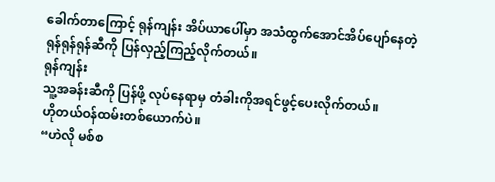ခေါက်တာကြောင့် ရုန်ကျန်း အိပ်ယာပေါ်မှာ အသံထွက်အောင်အိပ်ပျော်နေတဲ့
ရုန်ရုန်ရုန်ဆီကို ပြန်လှည့်ကြည့်လိုက်တယ်။
ရုန်ကျန်း
သူ့အခန်းဆီကို ပြန်ဖို့ လုပ်နေရာမှ တံခါးကိုအရင်ဖွင့်ပေးလိုက်တယ်။
ဟိုတယ်ဝန်ထမ်းတစ်ယောက်ပဲ။
“ဟဲလို မစ်စ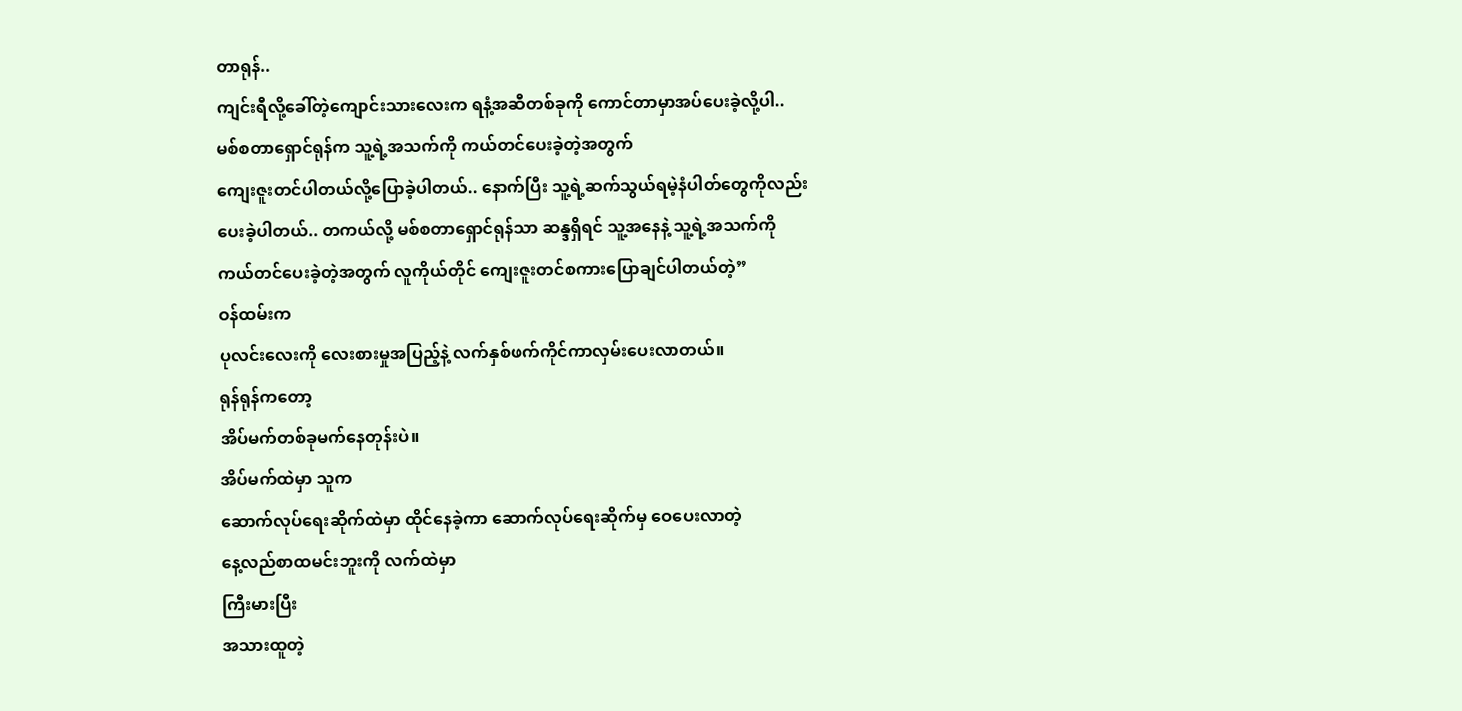တာရုန်..
ကျင်းရီလို့ခေါ်တဲ့ကျောင်းသားလေးက ရနံ့အဆီတစ်ခုကို ကောင်တာမှာအပ်ပေးခဲ့လို့ပါ..
မစ်စတာရှောင်ရုန်က သူ့ရဲ့အသက်ကို ကယ်တင်ပေးခဲ့တဲ့အတွက်
ကျေးဇူးတင်ပါတယ်လို့ပြောခဲ့ပါတယ်.. နောက်ပြီး သူ့ရဲ့ဆက်သွယ်ရမဲ့နံပါတ်တွေကိုလည်း
ပေးခဲ့ပါတယ်.. တကယ်လို့ မစ်စတာရှောင်ရုန်သာ ဆန္ဒရှိရင် သူ့အနေနဲ့ သူ့ရဲ့အသက်ကို
ကယ်တင်ပေးခဲ့တဲ့အတွက် လူကိုယ်တိုင် ကျေးဇူးတင်စကားပြောချင်ပါတယ်တဲ့”
ဝန်ထမ်းက
ပုလင်းလေးကို လေးစားမှုအပြည့်နဲ့ လက်နှစ်ဖက်ကိုင်ကာလှမ်းပေးလာတယ်။
ရုန်ရုန်ကတော့
အိပ်မက်တစ်ခုမက်နေတုန်းပဲ။
အိပ်မက်ထဲမှာ သူက
ဆောက်လုပ်ရေးဆိုက်ထဲမှာ ထိုင်နေခဲ့ကာ ဆောက်လုပ်ရေးဆိုက်မှ ဝေပေးလာတဲ့
နေ့လည်စာထမင်းဘူးကို လက်ထဲမှာ
ကြီးမားပြီး
အသားထူတဲ့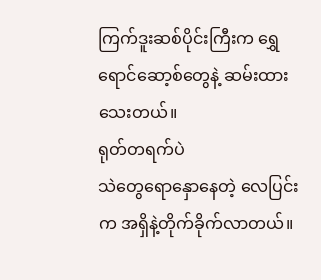ကြက်ဒူးဆစ်ပိုင်းကြီးက ရွှေရောင်ဆော့စ်တွေနဲ့ ဆမ်းထားသေးတယ်။
ရုတ်တရက်ပဲ
သဲတွေရောနှောနေတဲ့ လေပြင်းက အရှိနဲ့တိုက်ခိုက်လာတယ်။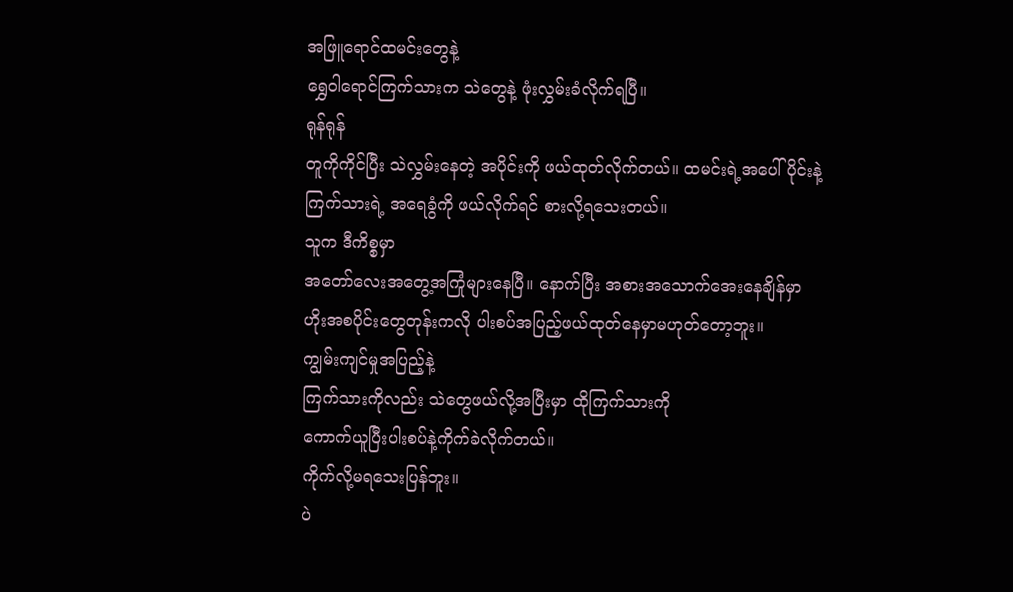အဖြူရောင်ထမင်းတွေနဲ့
ရွှေဝါရောင်ကြက်သားက သဲတွေနဲ့ ဖုံးလွှမ်းခံလိုက်ရပြီ။
ရုန်ရုန်
တူကိုကိုင်ပြီး သဲလွှမ်းနေတဲ့ အပိုင်းကို ဖယ်ထုတ်လိုက်တယ်။ ထမင်းရဲ့အပေါ်ပိုင်းနဲ့
ကြက်သားရဲ့ အရေခွံကို ဖယ်လိုက်ရင် စားလို့ရသေးတယ်။
သူက ဒီကိစ္စမှာ
အတော်လေးအတွေ့အကြုံများနေပြီ။ နောက်ပြီး အစားအသောက်အေးနေချိန်မှာ
ဟိုးအစပိုင်းတွေတုန်းကလို ပါးစပ်အပြည့်ဖယ်ထုတ်နေမှာမဟုတ်တော့ဘူး။
ကျွမ်းကျင်မှုအပြည့်နဲ့
ကြက်သားကိုလည်း သဲတွေဖယ်လို့အပြီးမှာ ထိုကြက်သားကို
ကောက်ယူပြီးပါးစပ်နဲ့ကိုက်ခဲလိုက်တယ်။
ကိုက်လို့မရသေးပြန်ဘူး။
ပဲ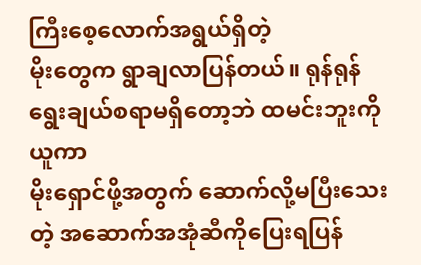ကြီးစေ့လောက်အရွယ်ရှိတဲ့
မိုးတွေက ရွာချလာပြန်တယ်။ ရုန်ရုန် ရွေးချယ်စရာမရှိတော့ဘဲ ထမင်းဘူးကိုယူကာ
မိုးရှောင်ဖို့အတွက် ဆောက်လို့မပြီးသေးတဲ့ အဆောက်အအုံဆီကိုပြေးရပြန်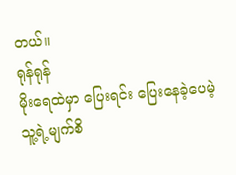တယ်။
ရုန်ရုန်
မိုးရေထဲမှာ ပြေးရင်း ပြေးနေခဲ့ပေမဲ့ သူ့ရဲ့မျက်စိ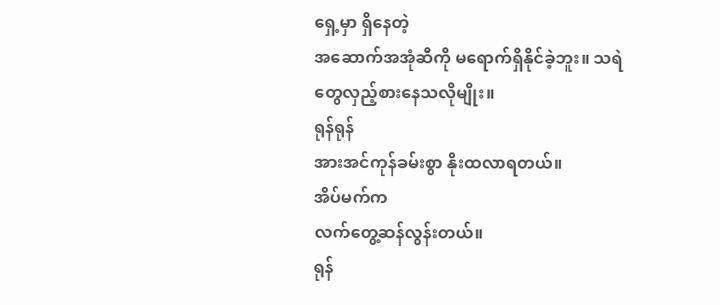ရှေ့မှာ ရှိနေတဲ့
အဆောက်အအုံဆီကို မရောက်ရှိနိုင်ခဲ့ဘူး။ သရဲတွေလှည့်စားနေသလိုမျိုး။
ရုန်ရုန်
အားအင်ကုန်ခမ်းစွာ နိုးထလာရတယ်။
အိပ်မက်က
လက်တွေ့ဆန်လွန်းတယ်။
ရုန်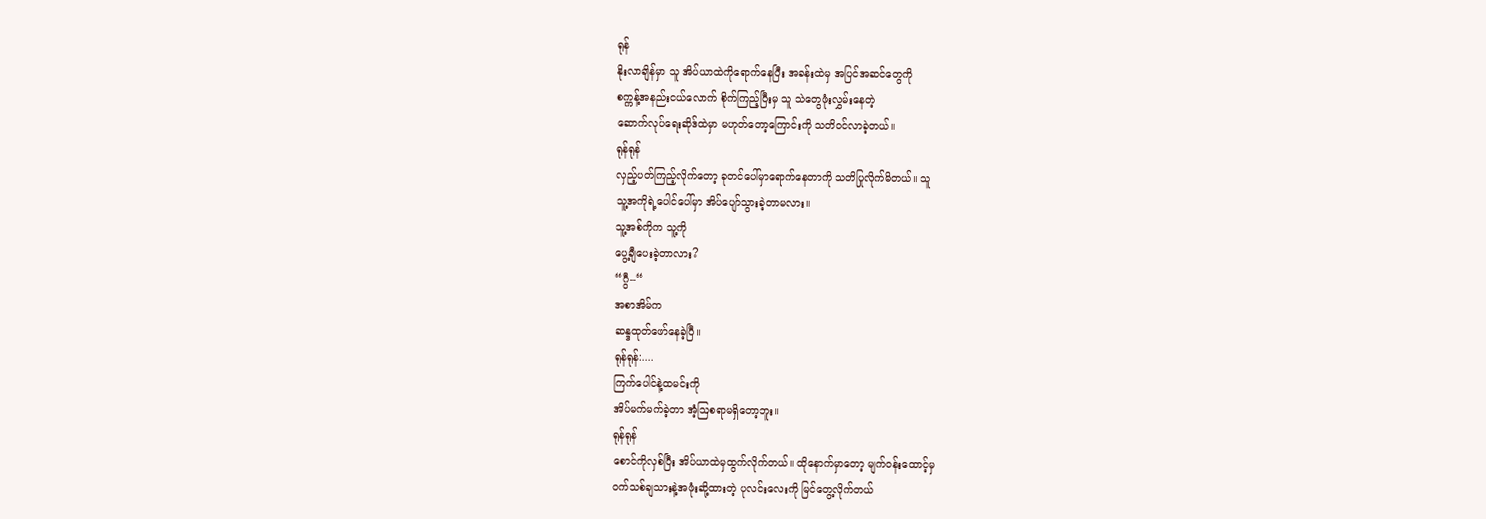ရုန်
နိုးလာချိန်မှာ သူ အိပ်ယာထဲကိုရောက်နေပြီး အခန်းထဲမှ အပြင်အဆင်တွေကို
စက္ကန့်အနည်းငယ်လောက် စိုက်ကြည့်ပြီးမှ သူ သဲတွေဖုံးလွှမ်းနေတဲ့
ဆောက်လုပ်ရေးဆိုဒ်ထဲမှာ မဟုတ်တော့ကြောင်းကို သတိဝင်လာခဲ့တယ်။
ရုန်ရုန်
လှည့်ပတ်ကြည့်လိုက်တော့ ခုတင်ပေါ်မှာရောက်နေတာကို သတိပြုလိုက်မိတယ်။ သူ
သူ့အကိုရဲ့ပေါင်ပေါ်မှာ အိပ်ပျော်သွားခဲ့တာမလား။
သူ့အစ်ကိုက သူ့ကို
ပွေ့ချီပေးခဲ့တာလား?
“ဂွီ--“
အစာအိမ်က
ဆန္ဒထုတ်ဖော်နေခဲ့ပြီ။
ရုန်ရုန်:....
ကြက်ပေါင်နဲ့ထမင်းကို
အိပ်မက်မက်ခဲ့တာ အံ့ဩစရာမရှိတော့ဘူး။
ရုန်ရုန်
စောင်ကိုလှစ်ပြီး အိပ်ယာထဲမှထွက်လိုက်တယ်။ ထိုနောက်မှာတော့ မျက်ဝန်းထောင့်မှ
ဝက်သစ်ချသားနဲ့အဖုံးဆို့ထားတဲ့ ပုလင်းလေးကို မြင်တွေ့လိုက်တယ်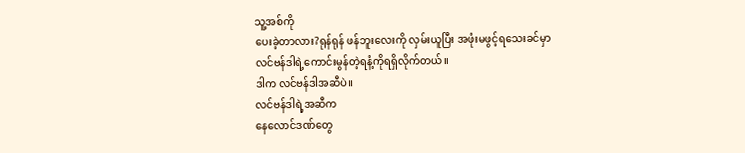သူ့အစ်ကို
ပေးခဲ့တာလား?ရုန်ရုန် ဖန်ဘူးလေးကို လှမ်းယူပြီး အဖုံးမဖွင့်ရသေးခင်မှာ
လင်ဗန်ဒါရဲ့ကောင်းမွန်တဲ့ရနံ့ကိုရရှိလိုက်တယ်။
ဒါက လင်ဗန်ဒါအဆီပဲ။
လင်ဗန်ဒါရဲ့အဆီက
နေလောင်ဒဏ်တွေ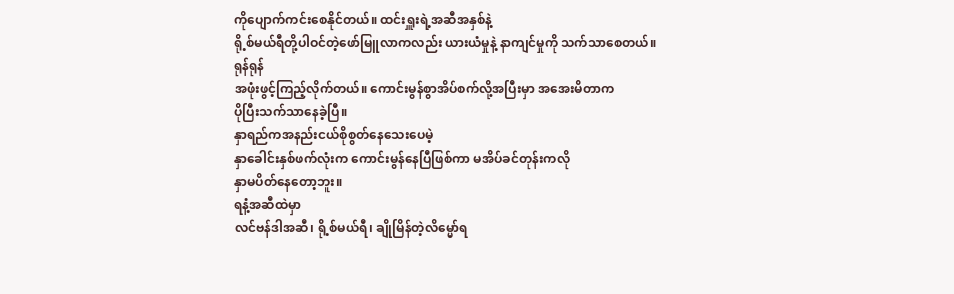ကိုပျောက်ကင်းစေနိုင်တယ်။ ထင်းရှူးရဲ့အဆီအနှစ်နဲ့
ရို့စ်မယ်ရီတို့ပါဝင်တဲ့ဖော်မြူလာကလည်း ယားယံမှုနဲ့ နာကျင်မှုကို သက်သာစေတယ်။
ရုန်ရုန်
အဖုံးဖွင့်ကြည့်လိုက်တယ်။ ကောင်းမွန်စွာအိပ်စက်လို့အပြီးမှာ အအေးမိတာက
ပိုပြီးသက်သာနေခဲ့ပြီ။
နှာရည်ကအနည်းငယ်စိုစွတ်နေသေးပေမဲ့
နှာခေါင်းနှစ်ဖက်လုံးက ကောင်းမွန်နေပြီဖြစ်ကာ မအိပ်ခင်တုန်းကလို
နှာမပိတ်နေတော့ဘူး။
ရနံ့အဆီထဲမှာ
လင်ဗန်ဒါအဆီ၊ ရို့စ်မယ်ရီ၊ ချိုမြိန်တဲ့လိမ္မော်ရ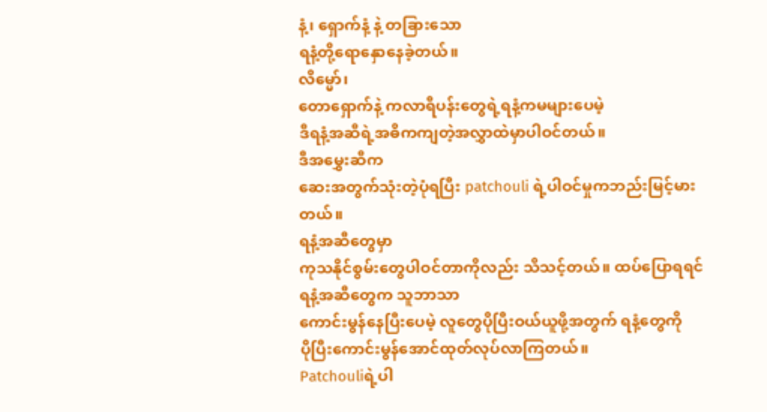နံ့၊ ရှောက်နံ့ နဲ့ တခြားသော
ရနံ့တို့ရောနှောနေခဲ့တယ်။
လိမ္မော်၊
တောရှောက်နဲ့ ကလာရီပန်းတွေရဲ့ရနံ့ကမများပေမဲ့
ဒီရနံ့အဆီရဲ့အဓိကကျတဲ့အလွှာထဲမှာပါဝင်တယ်။
ဒီအမွှေးဆီက
ဆေးအတွက်သုံးတဲ့ပုံရပြီး patchouli ရဲ့ပါဝင်မှုကဘည်းမြင့်မားတယ်။
ရနံ့အဆီတွေမှာ
ကုသနိုင်စွမ်းတွေပါဝင်တာကိုလည်း သိသင့်တယ်။ ထပ်ပြောရရင် ရနံ့အဆီတွေက သူဘာသာ
ကောင်းမွန်နေပြီးပေမဲ့ လူတွေပိုပြီးဝယ်ယူဖို့အတွက် ရနံ့တွေကို
ပိုပြီးကောင်းမွန်အောင်ထုတ်လုပ်လာကြတယ်။
Patchouliရဲ့ပါ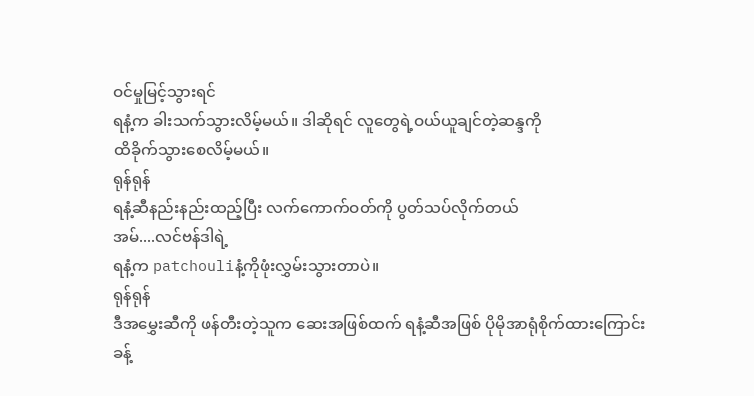ဝင်မှုမြင့်သွားရင်
ရနံ့က ခါးသက်သွားလိမ့်မယ်။ ဒါဆိုရင် လူတွေရဲ့ဝယ်ယူချင်တဲ့ဆန္ဒကို
ထိခိုက်သွားစေလိမ့်မယ်။
ရုန်ရုန်
ရနံ့ဆီနည်းနည်းထည့်ပြီး လက်ကောက်ဝတ်ကို ပွတ်သပ်လိုက်တယ်
အမ်....လင်ဗန်ဒါရဲ့
ရနံ့က patchouliနံ့ကိုဖုံးလွှမ်းသွားတာပဲ။
ရုန်ရုန်
ဒီအမွှေးဆီကို ဖန်တီးတဲ့သူက ဆေးအဖြစ်ထက် ရနံ့ဆီအဖြစ် ပိုမိုအာရုံစိုက်ထားကြောင်း
ခန့်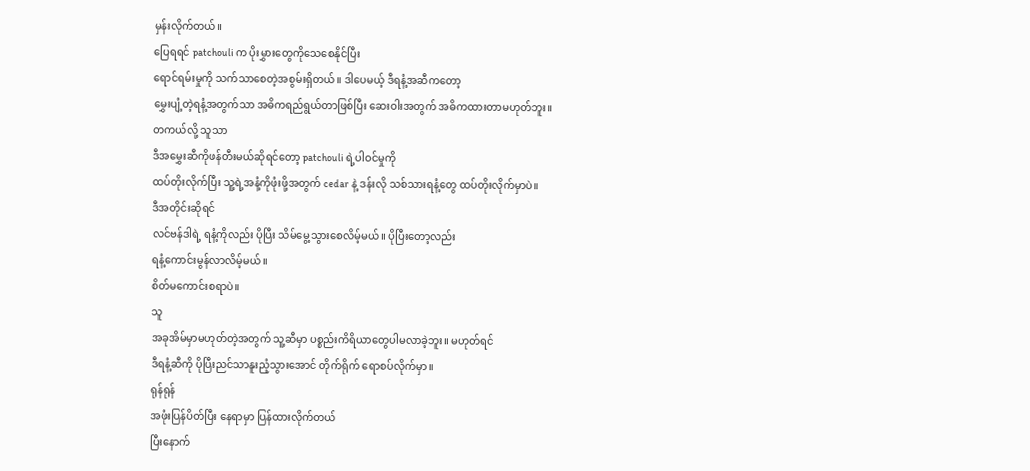မှန်းလိုက်တယ်။
ပြေရရင် patchouli က ပိုးမွှားတွေကိုသေစေနိုင်ပြီး
ရောင်ရမ်းမှုကို သက်သာစေတဲ့အစွမ်းရှိတယ်။ ဒါပေမယ့် ဒီရနံ့အဆီကတော့
မွှေးပျံ့တဲ့ရနံ့အတွက်သာ အဓိကရည်ရွယ်တာဖြစ်ပြီး ဆေးဝါးအတွက် အဓိကထားတာမဟုတ်ဘူး။
တကယ်လို့ သူသာ
ဒီအမွှေးဆီကိုဖန်တီးမယ်ဆိုရင်တော့ patchouli ရဲ့ပါဝင်မှုကို
ထပ်တိုးလိုက်ပြီး သူ့ရဲ့အနံ့ကိုဖုံးဖို့အတွက် cedar နဲ့ ဒန်းလို သစ်သားရနံ့တွေ ထပ်တိုးလိုက်မှာပဲ။
ဒီအတိုင်းဆိုရင်
လင်ဗန်ဒါရဲ့ ရနံ့ကိုလည်း ပိုပြီး သိမ်မွေ့သွားစေလိမ့်မယ်။ ပိုပြီးတော့လည်း
ရနံ့ကောင်းမွန်လာလိမ့်မယ်။
စိတ်မကောင်းစရာပဲ။
သူ
အခုအိမ်မှာမဟုတ်တဲ့အတွက် သူ့ဆီမှာ ပစ္စည်းကိရိယာတွေပါမလာခဲ့ဘူး။ မဟုတ်ရင်
ဒီရနံ့ဆီကို ပိုပြီးညင်သာနူးညံ့သွားအောင် တိုက်ရိုက် ရောစပ်လိုက်မှာ။
ရုန်ရုန်
အဖုံးပြန်ပိတ်ပြီး နေရာမှာ ပြန်ထားလိုက်တယ်
ပြီးနောက်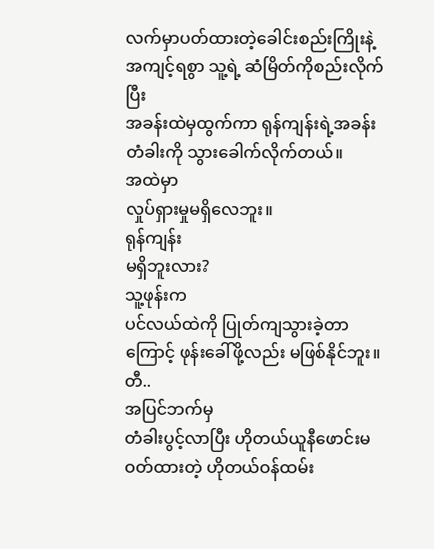လက်မှာပတ်ထားတဲ့ခေါင်းစည်းကြိုးနဲ့ အကျင့်ရစွာ သူ့ရဲ့ ဆံမြိတ်ကိုစည်းလိုက်ပြီး
အခန်းထဲမှထွက်ကာ ရုန်ကျန်းရဲ့အခန်းတံခါးကို သွားခေါက်လိုက်တယ်။
အထဲမှာ
လှုပ်ရှားမှုမရှိလေဘူး။
ရုန်ကျန်း
မရှိဘူးလား?
သူ့ဖုန်းက
ပင်လယ်ထဲကို ပြုတ်ကျသွားခဲ့တာကြောင့် ဖုန်းခေါ်ဖို့လည်း မဖြစ်နိုင်ဘူး။
တီ..
အပြင်ဘက်မှ
တံခါးပွင့်လာပြီး ဟိုတယ်ယူနီဖောင်းမဝတ်ထားတဲ့ ဟိုတယ်ဝန်ထမ်း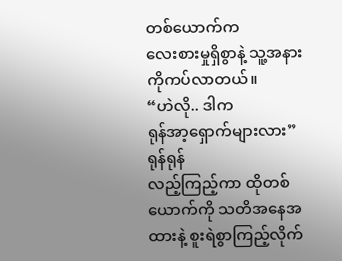တစ်ယောက်က
လေးစားမှုရှိစွာနဲ့ သူ့အနားကိုကပ်လာတယ်။
“ဟဲလို.. ဒါက
ရုန်အာ့ရှောက်များလား”
ရုန်ရုန်
လည့်ကြည့်ကာ ထိုတစ်ယောက်ကို သတိအနေအထားနဲ့ စူးရဲစွာကြည့်လိုက်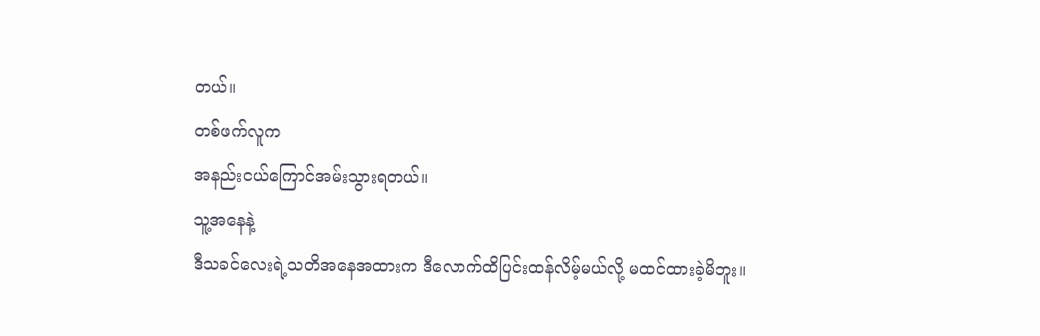တယ်။
တစ်ဖက်လူက
အနည်းငယ်ကြောင်အမ်းသွားရတယ်။
သူ့အနေနဲ့
ဒီသခင်လေးရဲ့သတိအနေအထားက ဒီလောက်ထိပြင်းထန်လိမ့်မယ်လို့ မထင်ထားခဲ့မိဘူး။